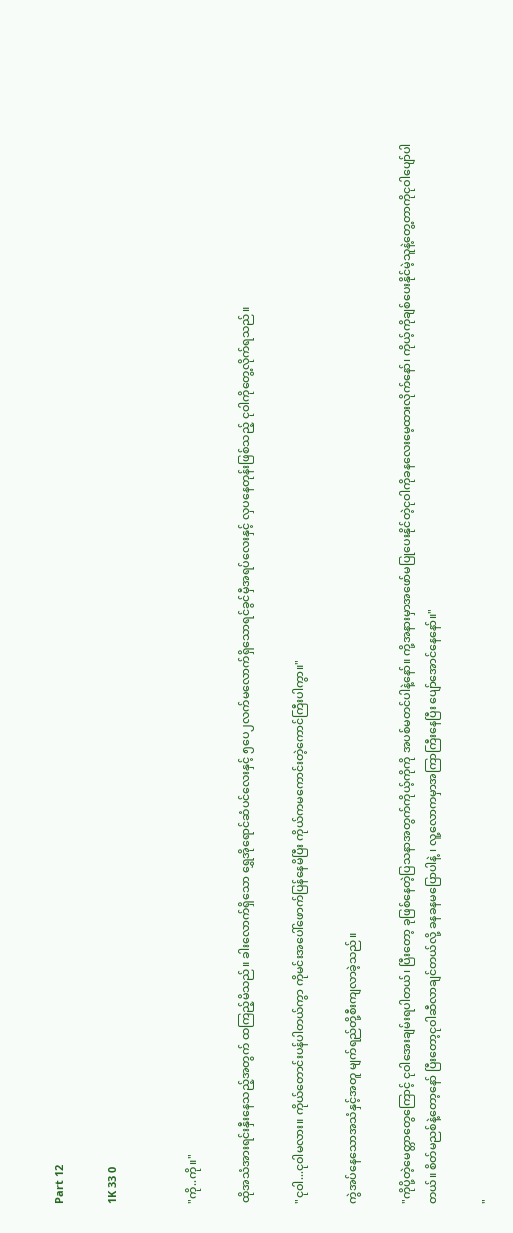Part 12

1K 33 0


"ကို..ကို။"

ထိုအသံအားရင်းနှီးနေသည့်အတွက် ထကြည့်မိသည်။ ခါးလောက်ရှိသော ရွှေအိုရောင်ဆံပင်လေးနှင့် ၅ပေ၂လက်မလောက်ရှိသောရင်ခွင်မှီအရပ်လေးနှင့် လှပနေတုန်းဖြစ်သည့် ငုဝါကိုတွေ့လိုက်ရသည်။

"ငုဝါ...ငုဝါမလား။ ကိုယ်တောင်းပန်ပါတယ်ကွာ ကိုမင်းအပေါ်ဖောက်ပြန်နေမိပြီး ကိုယ်ကမကောင်းတဲ့ကောင်ကြီးပါကွာ။"

ကွဲအပ်နေသောအသံနှင့်အတူ မျက်ရည်တို့စီးကျလာခဲ့သည်။

"ကိုပို့တဲ့မေတ္တာတွေကြောင့် ငုဝါအေးချမ်းရပါတယ်၊ ပြီးတော့ ခုဖြစ်နေတဲ့ပြသနာအတွက်ကိုယ့်ကိုကို အပစ်မတင်ပါနဲ့နော်။ ကို့အနားမှာအဖော်မပြုပေးနိုင်တဲ့ငုဝါကိုခနလေးမေ့ထားလိုက်နော်၊ ကိုယ့်ကိုချစ်ပေးနိုင်မဲ့သူနဲ့တွေ့တာကိုငုဝါပျော်ပါတယ်။ စိတ်မညစ်နဲ့တော့နော် ပြီးတော့ငုဝါဆီလာချင်တယ်လို့ ခနခနမပြောပါနဲ့ ၊ လူ့လောကမှာအကြာကြီးနေပြီး ပျော်အောင်နေနော်။"

"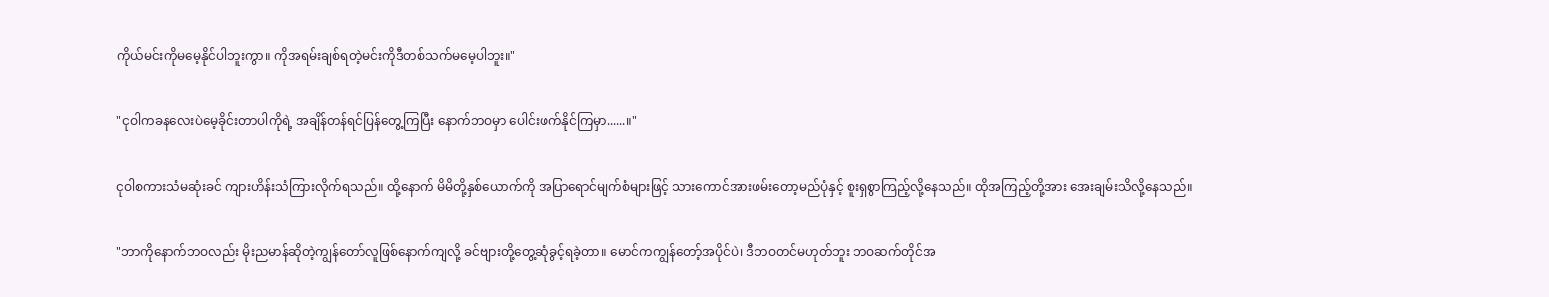ကိုယ်မင်းကိုမမေ့နိုင်ပါဘူးကွာ။ ကိုအရမ်းချစ်ရတဲ့မင်းကိုဒီတစ်သက်မမေ့ပါဘူး။"

"ငုဝါကခနလေးပဲမေ့ခိုင်းတာပါကိုရဲ့ အချိန်တန်ရင်ပြန်တွေ့ကြပြီး နောက်ဘဝမှာ ပေါင်းဖက်နိုင်ကြမှာ......။"

ငုဝါစကားသံမဆုံးခင် ကျားဟိန်းသံကြားလိုက်ရသည်။ ထို့နောက် မိမိတို့နှစ်ယောက်ကို အပြာရောင်မျက်စံများဖြင့် သားကောင်အားဖမ်းတော့မည်ပုံနှင့် စူးရှစွာကြည့်လို့နေသည်။ ထိုအကြည့်တို့အား အေးချမ်းသိလို့နေသည်။

"ဘာကိုနောက်ဘဝလည်း မိုးညမာန်ဆိုတဲ့ကျွန်တော်လူဖြစ်နောက်ကျလို့ ခင်ဗျားတို့တွေ့ဆုံခွင့်ရခဲ့တာ။ မောင်ကကျွန်တော့်အပိုင်ပဲ၊ ဒီဘဝတင်မဟုတ်ဘူး ဘဝဆက်တိုင်အ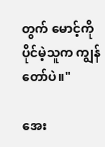တွက် မောင့်ကိုပိုင်မဲ့သူက ကျွန်တော်ပဲ။"

အေး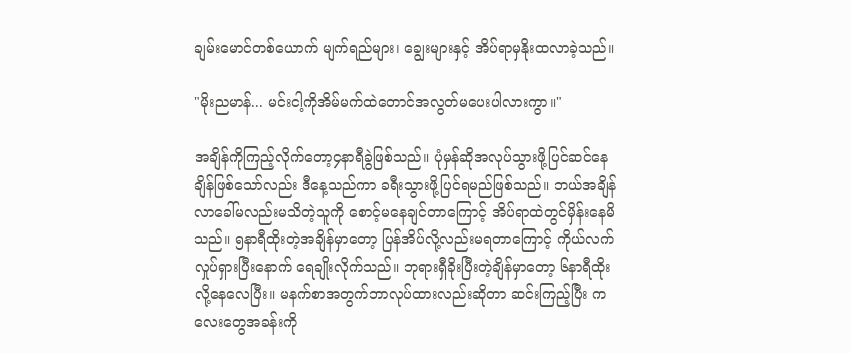ချမ်းမောင်တစ်ယောက် မျက်ရည်များ၊ ချွေးများနှင့် အိပ်ရာမှနိုးထလာခဲ့သည်။

"မိုးညမာန်... မင်းငါ့ကိုအိမ်မက်ထဲတောင်အလွတ်မပေးပါလားကွာ။"

အချိန်ကိုကြည့်လိုက်တော့၄နာရီခွဲဖြစ်သည်။ ပုံမှန်ဆိုအလုပ်သွားဖို့ပြင်ဆင်နေချိန်ဖြစ်သော်လည်း ဒီနေ့သည်ကာ ခရီးသွားဖို့ပြင်ရမည်ဖြစ်သည်။ ဘယ်အချိန်လာခေါ်မလည်းမသိတဲ့သူကို စောင့်မနေချင်တာကြောင့် အိပ်ရာထဲတွင်မှိန်းနေမိသည်။ ၅နာရီထိုးတဲ့အချိန်မှာတော့ ပြန်အိပ်လို့လည်းမရတာကြောင့် ကိုယ်လက်လှုပ်ရှားပြီးနောက် ရေချိုးလိုက်သည်။ ဘုရားရှီခိုးပြီးတဲ့ချိန်မှာတော့ ၆နာရီထိုးလို့နေလေပြီး။ မနက်စာအတွက်ဘာလုပ်ထားလည်းဆိုတာ ဆင်းကြည့်ပြီး ကလေးတွေအခန်းကို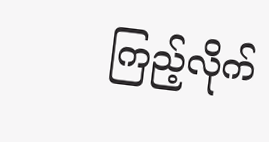ကြည့်လိုက်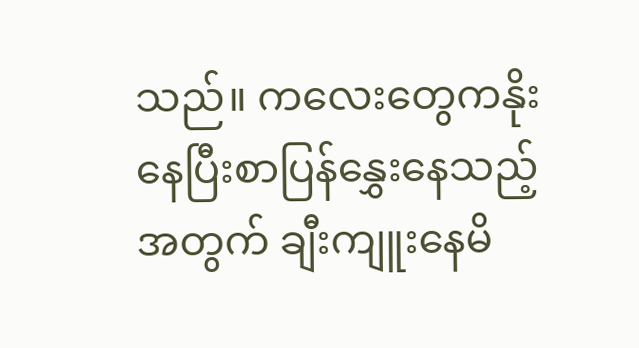သည်။ ကလေးတွေကနိုးနေပြီးစာပြန်နွှေးနေသည့်အတွက် ချီးကျူးနေမိ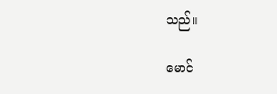သည်။

မောင်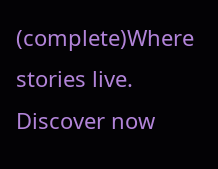(complete)Where stories live. Discover now